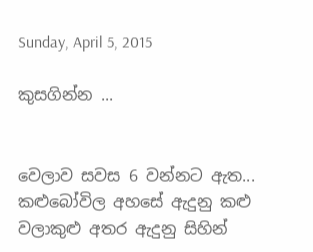Sunday, April 5, 2015

කුසගින්න ...


වෙලාව සවස 6 වන්නට ඇත... කළුබෝවිල අහසේ ඇදුනු කළු වලාකුළු අතර ඇදුනු සිහින්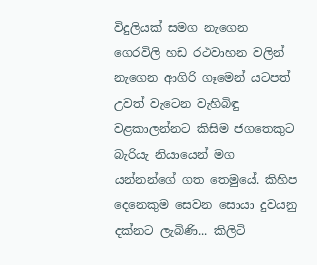විදුලියක් සමග නැගෙන ගෙරවිලි හඩ රථවාහන වලින් නැගෙන ආගිරි ගෑමෙන් යටපත් උවත් වැටෙන වැහිබිඳු වළකාලන්නට කිසිම ජගතෙකුට බැරියැ නියායෙන් මග යන්නන්ගේ ගත තෙමුයේ. කිහිප දෙනෙකුම සෙවන සොයා දුවයනු දක්නට ලැබිණි... කිලිටි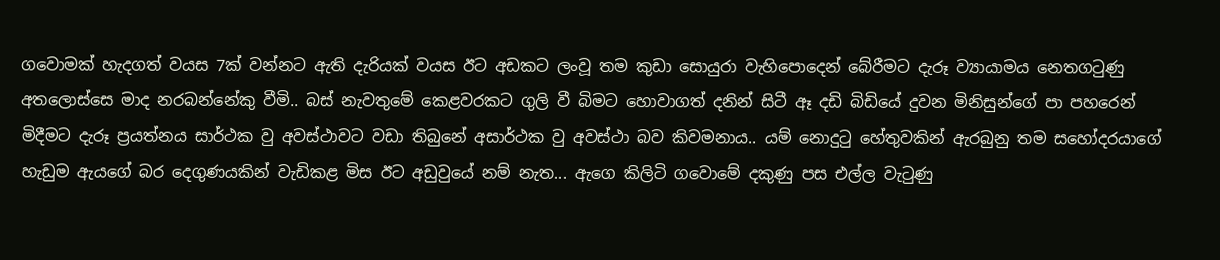ගවොමක් හැදගත් වයස 7ක් වන්නට ඇති දැරියක් වයස ඊට අඩකට ලංවූ තම කුඩා සොයුරා වැහිපොදෙන් බේරීමට දැරූ ව්‍යායාමය නෙතගටුණු අතලොස්සෙ මාද නරබන්නේකු වීමි.. බස් නැවතුමේ කෙළවරකට ගුලි වී බිමට හොවාගත් දනින් සිටී ඈ දඩි බිඩියේ දුවන මිනිසුන්ගේ පා පහරෙන් මිදීමට දැරූ ප්‍රයත්නය සාර්ථක වු අවස්ථාවට වඩා තිබුනේ අසාර්ථක වු අවස්ථා බව කිවමනාය.. යම් නොදුටු හේතුවකින් ඇරබුනු තම සහෝදරයාගේ හැඩුම ඇයගේ බර දෙගුණයකින් වැඩිකළ මිස ඊට අඩුවුයේ නම් නැත... ඇගෙ කිලිටි ගවොමේ දකුණු පස එල්ල වැටුණු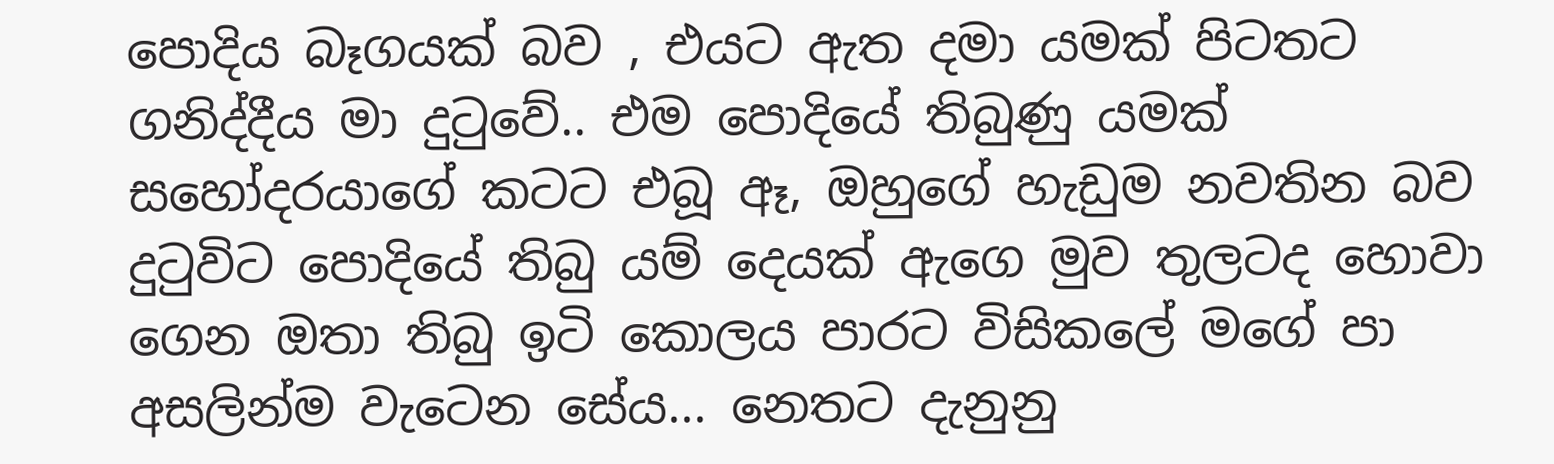පොදිය බෑගයක් බව , එයට ඇත දමා යමක් පිටතට ගනිද්දීය මා දුටුවේ.. එම පොදියේ තිබුණු යමක් සහෝදරයාගේ කටට එබූ ඈ, ඔහුගේ හැඩුම නවතින බව දුටුවිට පොදියේ තිබු යම් දෙයක් ඇගෙ මුව තුලටද හොවා ගෙන ඔතා තිබු ඉටි කොලය පාරට විසිකලේ මගේ පා අසලින්ම වැටෙන සේය... නෙතට දැනුනු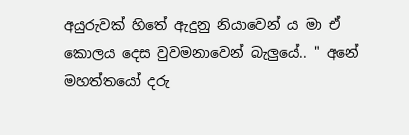අයුරුවක් හිතේ ඇදුනු නියාවෙන් ය මා ඒ කොලය දෙස වුවමනාවෙන් බැලුයේ.. " අනේ මහත්තයෝ දරු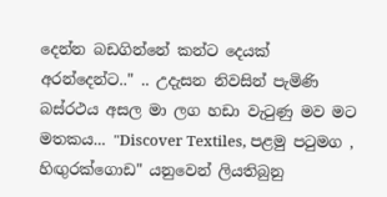දෙන්න බඩගින්නේ කන්ට දෙයක් අරන්දෙන්ට.." .. උදැසන නිවසින් පැමිණි බස්රථය අසල මා ලග හඩා වැටුණු මව මට මතකය... "Discover Textiles, පළමු පටුමග , හිඟුරක්ගොඩ" යනුවෙන් ලියතිබුනු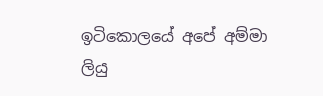ඉටිකොලයේ අපේ අම්මා ලියු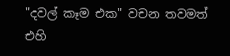"දවල් කෑම එක" වචන තවමත් එහි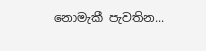නොමැකී පැවතින...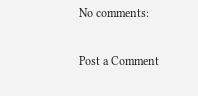No comments:

Post a Comment